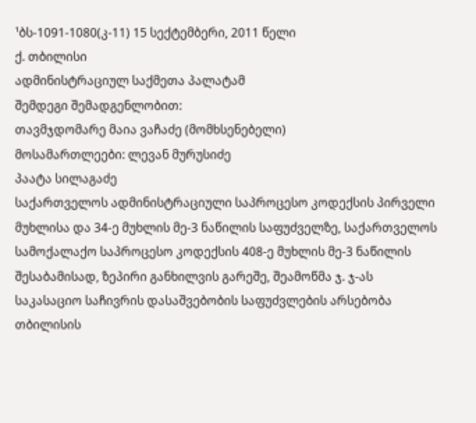¹ბს-1091-1080(კ-11) 15 სექტემბერი, 2011 წელი
ქ. თბილისი
ადმინისტრაციულ საქმეთა პალატამ
შემდეგი შემადგენლობით:
თავმჯდომარე მაია ვაჩაძე (მომხსენებელი)
მოსამართლეები: ლევან მურუსიძე
პაატა სილაგაძე
საქართველოს ადმინისტრაციული საპროცესო კოდექსის პირველი მუხლისა და 34-ე მუხლის მე-3 ნაწილის საფუძველზე, საქართველოს სამოქალაქო საპროცესო კოდექსის 408-ე მუხლის მე-3 ნაწილის შესაბამისად, ზეპირი განხილვის გარეშე, შეამოწმა ჯ. ჯ-ას საკასაციო საჩივრის დასაშვებობის საფუძვლების არსებობა თბილისის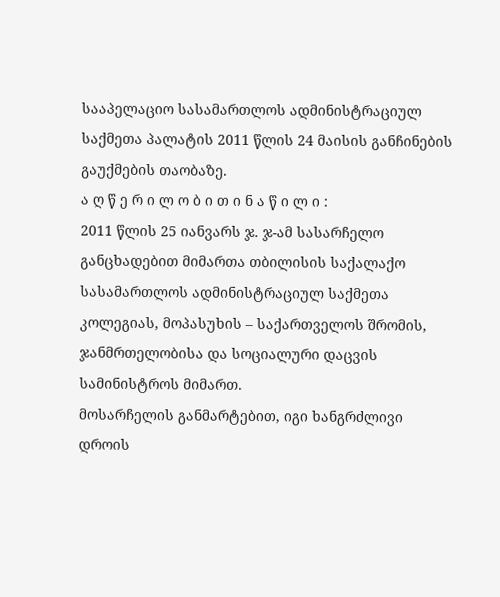სააპელაციო სასამართლოს ადმინისტრაციულ საქმეთა პალატის 2011 წლის 24 მაისის განჩინების გაუქმების თაობაზე.
ა ღ წ ე რ ი ლ ო ბ ი თ ი ნ ა წ ი ლ ი :
2011 წლის 25 იანვარს ჯ. ჯ-ამ სასარჩელო განცხადებით მიმართა თბილისის საქალაქო სასამართლოს ადმინისტრაციულ საქმეთა კოლეგიას, მოპასუხის – საქართველოს შრომის, ჯანმრთელობისა და სოციალური დაცვის სამინისტროს მიმართ.
მოსარჩელის განმარტებით, იგი ხანგრძლივი დროის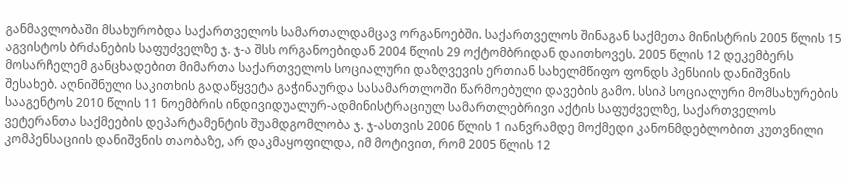განმავლობაში მსახურობდა საქართველოს სამართალდამცავ ორგანოებში. საქართველოს შინაგან საქმეთა მინისტრის 2005 წლის 15 აგვისტოს ბრძანების საფუძველზე ჯ. ჯ-ა შსს ორგანოებიდან 2004 წლის 29 ოქტომბრიდან დაითხოვეს. 2005 წლის 12 დეკემბერს მოსარჩელემ განცხადებით მიმართა საქართველოს სოციალური დაზღვევის ერთიან სახელმწიფო ფონდს პენსიის დანიშვნის შესახებ. აღნიშნული საკითხის გადაწყვეტა გაჭინაურდა სასამართლოში წარმოებული დავების გამო. სსიპ სოციალური მომსახურების სააგენტოს 2010 წლის 11 ნოემბრის ინდივიდუალურ-ადმინისტრაციულ სამართლებრივი აქტის საფუძველზე, საქართველოს ვეტერანთა საქმეების დეპარტამენტის შუამდგომლობა ჯ. ჯ-ასთვის 2006 წლის 1 იანვრამდე მოქმედი კანონმდებლობით კუთვნილი კომპენსაციის დანიშვნის თაობაზე, არ დაკმაყოფილდა, იმ მოტივით, რომ 2005 წლის 12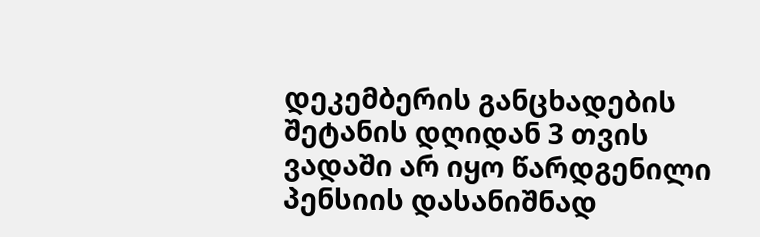დეკემბერის განცხადების შეტანის დღიდან 3 თვის ვადაში არ იყო წარდგენილი პენსიის დასანიშნად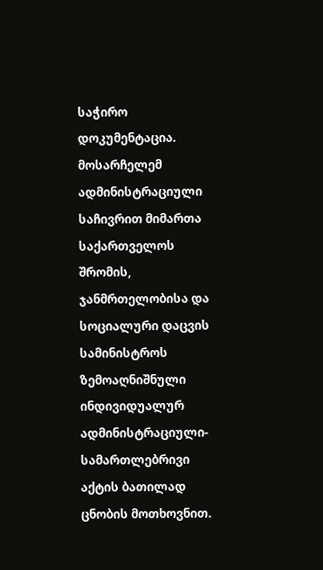საჭირო დოკუმენტაცია.
მოსარჩელემ ადმინისტრაციული საჩივრით მიმართა საქართველოს შრომის, ჯანმრთელობისა და სოციალური დაცვის სამინისტროს ზემოაღნიშნული ინდივიდუალურ ადმინისტრაციული-სამართლებრივი აქტის ბათილად ცნობის მოთხოვნით.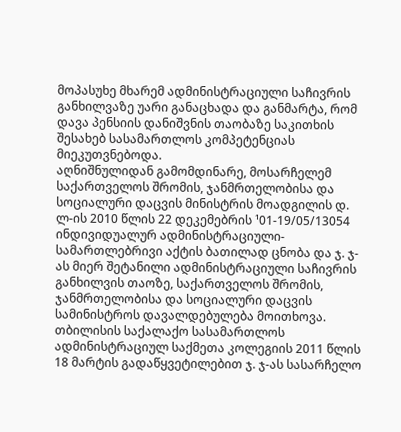მოპასუხე მხარემ ადმინისტრაციული საჩივრის განხილვაზე უარი განაცხადა და განმარტა, რომ დავა პენსიის დანიშვნის თაობაზე საკითხის შესახებ სასამართლოს კომპეტენციას მიეკუთვნებოდა.
აღნიშნულიდან გამომდინარე, მოსარჩელემ საქართველოს შრომის, ჯანმრთელობისა და სოციალური დაცვის მინისტრის მოადგილის დ. ლ-ის 2010 წლის 22 დეკემებრის ¹01-19/05/13054 ინდივიდუალურ ადმინისტრაციული-სამართლებრივი აქტის ბათილად ცნობა და ჯ. ჯ-ას მიერ შეტანილი ადმინისტრაციული საჩივრის განხილვის თაოზე, საქართველოს შრომის, ჯანმრთელობისა და სოციალური დაცვის სამინისტროს დავალდებულება მოითხოვა.
თბილისის საქალაქო სასამართლოს ადმინისტრაციულ საქმეთა კოლეგიის 2011 წლის 18 მარტის გადაწყვეტილებით ჯ. ჯ-ას სასარჩელო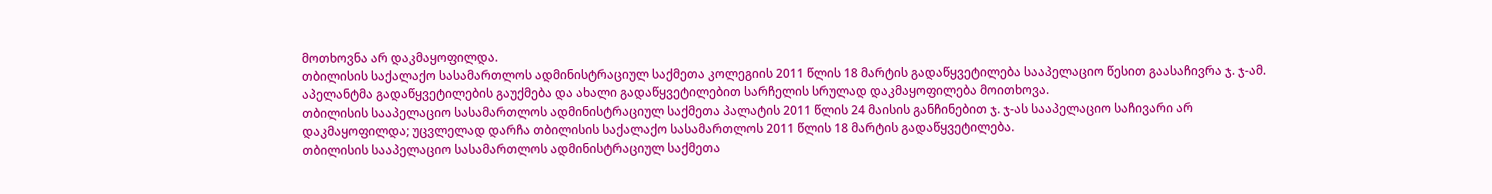მოთხოვნა არ დაკმაყოფილდა.
თბილისის საქალაქო სასამართლოს ადმინისტრაციულ საქმეთა კოლეგიის 2011 წლის 18 მარტის გადაწყვეტილება სააპელაციო წესით გაასაჩივრა ჯ. ჯ-ამ. აპელანტმა გადაწყვეტილების გაუქმება და ახალი გადაწყვეტილებით სარჩელის სრულად დაკმაყოფილება მოითხოვა.
თბილისის სააპელაციო სასამართლოს ადმინისტრაციულ საქმეთა პალატის 2011 წლის 24 მაისის განჩინებით ჯ. ჯ-ას სააპელაციო საჩივარი არ დაკმაყოფილდა; უცვლელად დარჩა თბილისის საქალაქო სასამართლოს 2011 წლის 18 მარტის გადაწყვეტილება.
თბილისის სააპელაციო სასამართლოს ადმინისტრაციულ საქმეთა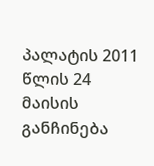პალატის 2011 წლის 24 მაისის განჩინება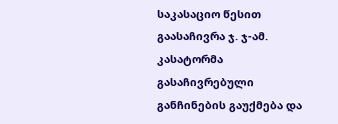საკასაციო წესით გაასაჩივრა ჯ. ჯ-ამ. კასატორმა გასაჩივრებული განჩინების გაუქმება და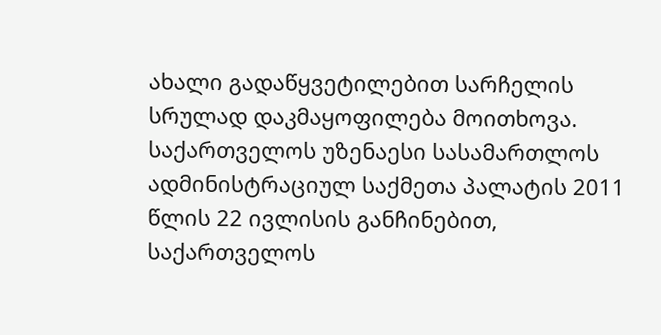ახალი გადაწყვეტილებით სარჩელის სრულად დაკმაყოფილება მოითხოვა.
საქართველოს უზენაესი სასამართლოს ადმინისტრაციულ საქმეთა პალატის 2011 წლის 22 ივლისის განჩინებით, საქართველოს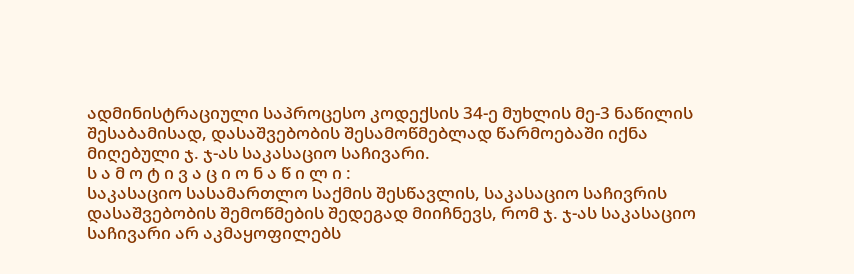ადმინისტრაციული საპროცესო კოდექსის 34-ე მუხლის მე-3 ნაწილის შესაბამისად, დასაშვებობის შესამოწმებლად წარმოებაში იქნა მიღებული ჯ. ჯ-ას საკასაციო საჩივარი.
ს ა მ ო ტ ი ვ ა ც ი ო ნ ა წ ი ლ ი :
საკასაციო სასამართლო საქმის შესწავლის, საკასაციო საჩივრის დასაშვებობის შემოწმების შედეგად მიიჩნევს, რომ ჯ. ჯ-ას საკასაციო საჩივარი არ აკმაყოფილებს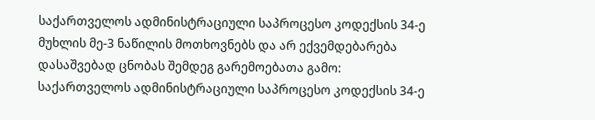საქართველოს ადმინისტრაციული საპროცესო კოდექსის 34-ე მუხლის მე-3 ნაწილის მოთხოვნებს და არ ექვემდებარება დასაშვებად ცნობას შემდეგ გარემოებათა გამო:
საქართველოს ადმინისტრაციული საპროცესო კოდექსის 34-ე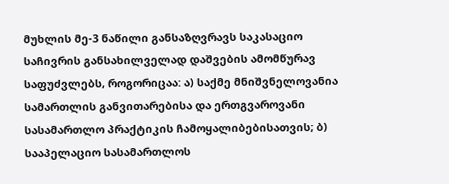მუხლის მე-3 ნაწილი განსაზღვრავს საკასაციო საჩივრის განსახილველად დაშვების ამომწურავ საფუძვლებს, როგორიცაა: ა) საქმე მნიშვნელოვანია სამართლის განვითარებისა და ერთგვაროვანი სასამართლო პრაქტიკის ჩამოყალიბებისათვის; ბ) სააპელაციო სასამართლოს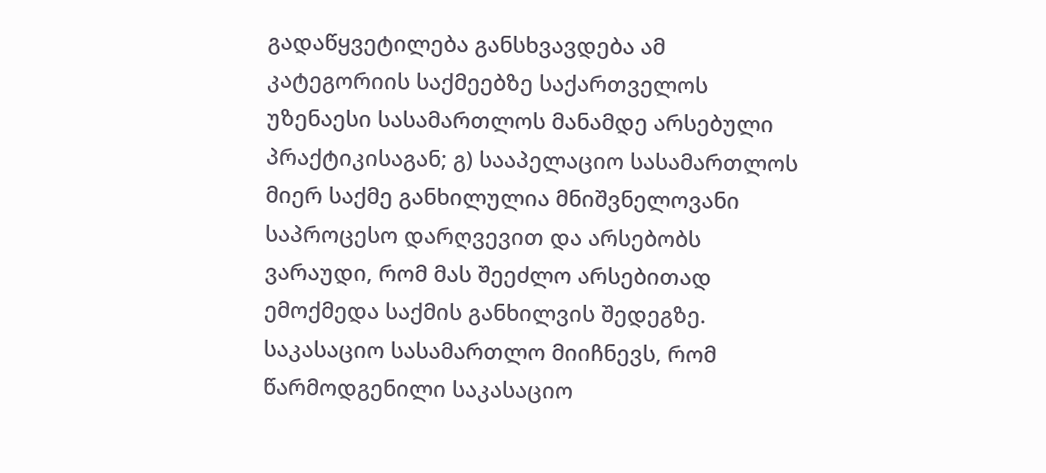გადაწყვეტილება განსხვავდება ამ კატეგორიის საქმეებზე საქართველოს უზენაესი სასამართლოს მანამდე არსებული პრაქტიკისაგან; გ) სააპელაციო სასამართლოს მიერ საქმე განხილულია მნიშვნელოვანი საპროცესო დარღვევით და არსებობს ვარაუდი, რომ მას შეეძლო არსებითად ემოქმედა საქმის განხილვის შედეგზე.
საკასაციო სასამართლო მიიჩნევს, რომ წარმოდგენილი საკასაციო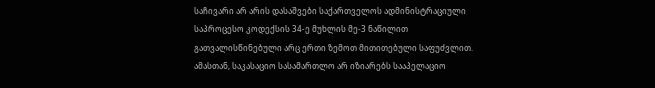საჩივარი არ არის დასაშვები საქართველოს ადმინისტრაციული საპროცესო კოდექსის 34-ე მუხლის მე-3 ნაწილით გათვალისწინებული არც ერთი ზემოთ მითითებული საფუძვლით.
ამასთან, საკასაციო სასამართლო არ იზიარებს სააპელაციო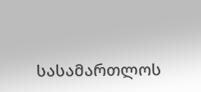სასამართლოს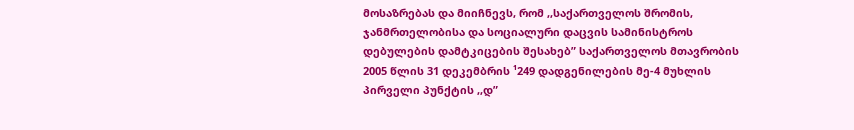მოსაზრებას და მიიჩნევს, რომ ,,საქართველოს შრომის, ჯანმრთელობისა და სოციალური დაცვის სამინისტროს დებულების დამტკიცების შესახებ” საქართველოს მთავრობის 2005 წლის 31 დეკემბრის ¹249 დადგენილების მე-4 მუხლის პირველი პუნქტის ,,დ”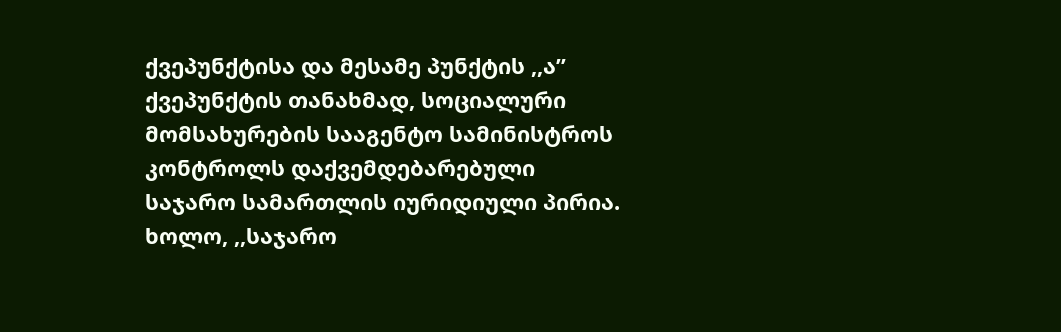ქვეპუნქტისა და მესამე პუნქტის ,,ა” ქვეპუნქტის თანახმად, სოციალური მომსახურების სააგენტო სამინისტროს კონტროლს დაქვემდებარებული საჯარო სამართლის იურიდიული პირია. ხოლო, ,,საჯარო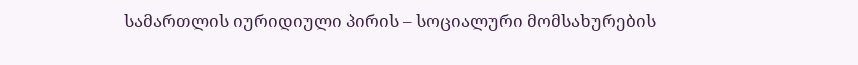სამართლის იურიდიული პირის – სოციალური მომსახურების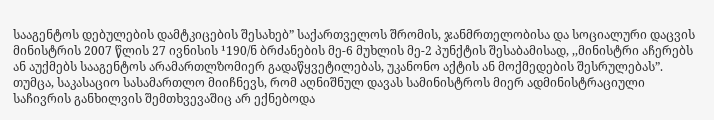სააგენტოს დებულების დამტკიცების შესახებ” საქართველოს შრომის, ჯანმრთელობისა და სოციალური დაცვის მინისტრის 2007 წლის 27 ივნისის ¹190/ნ ბრძანების მე-6 მუხლის მე-2 პუნქტის შესაბამისად, ,,მინისტრი აჩერებს ან აუქმებს სააგენტოს არამართლზომიერ გადაწყვეტილებას, უკანონო აქტის ან მოქმედების შესრულებას”. თუმცა, საკასაციო სასამართლო მიიჩნევს, რომ აღნიშნულ დავას სამინისტროს მიერ ადმინისტრაციული საჩივრის განხილვის შემთხვევაშიც არ ექნებოდა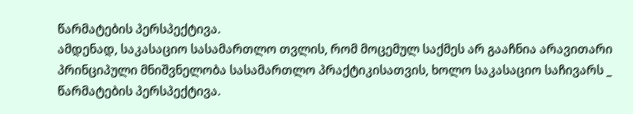წარმატების პერსპექტივა.
ამდენად, საკასაციო სასამართლო თვლის, რომ მოცემულ საქმეს არ გააჩნია არავითარი პრინციპული მნიშვნელობა სასამართლო პრაქტიკისათვის, ხოლო საკასაციო საჩივარს _ წარმატების პერსპექტივა.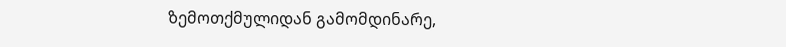ზემოთქმულიდან გამომდინარე,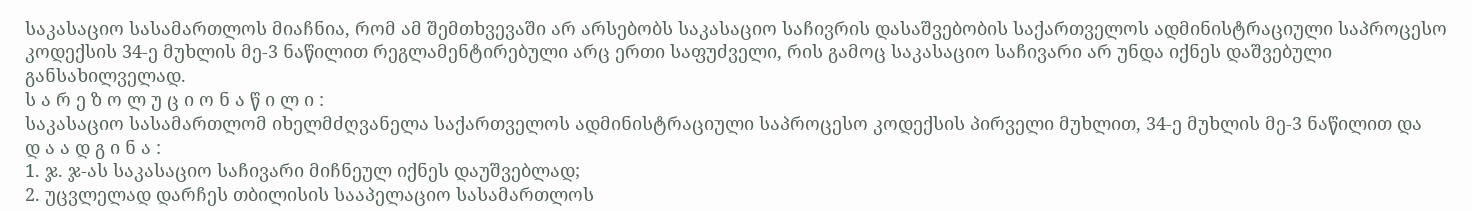საკასაციო სასამართლოს მიაჩნია, რომ ამ შემთხვევაში არ არსებობს საკასაციო საჩივრის დასაშვებობის საქართველოს ადმინისტრაციული საპროცესო კოდექსის 34-ე მუხლის მე-3 ნაწილით რეგლამენტირებული არც ერთი საფუძველი, რის გამოც საკასაციო საჩივარი არ უნდა იქნეს დაშვებული განსახილველად.
ს ა რ ე ზ ო ლ უ ც ი ო ნ ა წ ი ლ ი :
საკასაციო სასამართლომ იხელმძღვანელა საქართველოს ადმინისტრაციული საპროცესო კოდექსის პირველი მუხლით, 34-ე მუხლის მე-3 ნაწილით და
დ ა ა დ გ ი ნ ა :
1. ჯ. ჯ-ას საკასაციო საჩივარი მიჩნეულ იქნეს დაუშვებლად;
2. უცვლელად დარჩეს თბილისის სააპელაციო სასამართლოს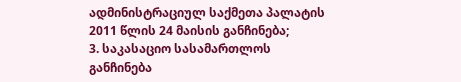ადმინისტრაციულ საქმეთა პალატის 2011 წლის 24 მაისის განჩინება;
3. საკასაციო სასამართლოს განჩინება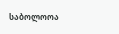საბოლოოა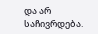და არ საჩივრდება.